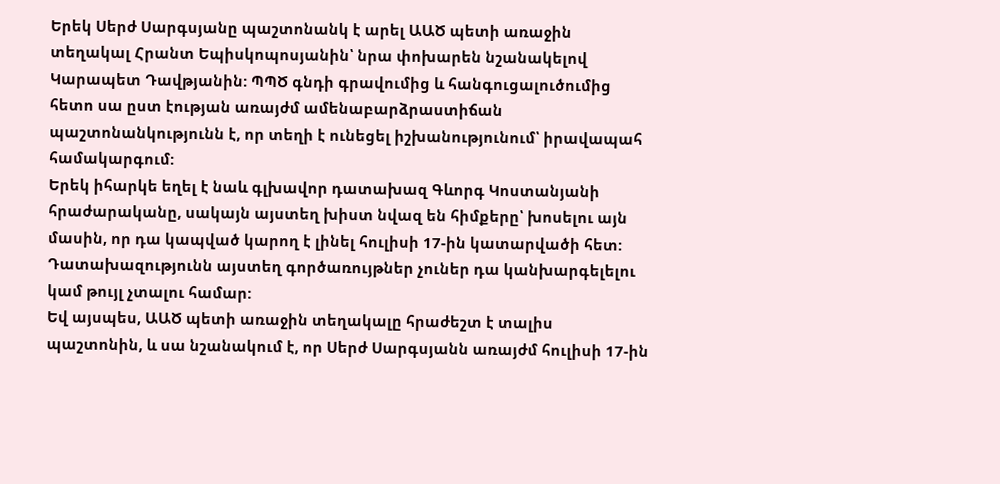Երեկ Սերժ Սարգսյանը պաշտոնանկ է արել ԱԱԾ պետի առաջին տեղակալ Հրանտ Եպիսկոպոսյանին՝ նրա փոխարեն նշանակելով Կարապետ Դավթյանին: ՊՊԾ գնդի գրավումից և հանգուցալուծումից հետո սա ըստ էության առայժմ ամենաբարձրաստիճան պաշտոնանկությունն է, որ տեղի է ունեցել իշխանությունում՝ իրավապահ համակարգում:
Երեկ իհարկե եղել է նաև գլխավոր դատախազ Գևորգ Կոստանյանի հրաժարականը, սակայն այստեղ խիստ նվազ են հիմքերը՝ խոսելու այն մասին, որ դա կապված կարող է լինել հուլիսի 17-ին կատարվածի հետ: Դատախազությունն այստեղ գործառույթներ չուներ դա կանխարգելելու կամ թույլ չտալու համար:
Եվ այսպես, ԱԱԾ պետի առաջին տեղակալը հրաժեշտ է տալիս պաշտոնին, և սա նշանակում է, որ Սերժ Սարգսյանն առայժմ հուլիսի 17-ին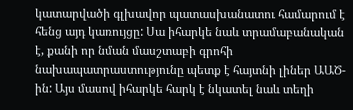կատարվածի գլխավոր պատասխանատու համարում է հենց այդ կառույցը: Սա իհարկե նաև տրամաբանական է, քանի որ նման մասշտաբի գրոհի նախապատրաստությունը պետք է հայտնի լիներ ԱԱԾ-ին: Այս մասով իհարկե հարկ է նկատել նաև տեղի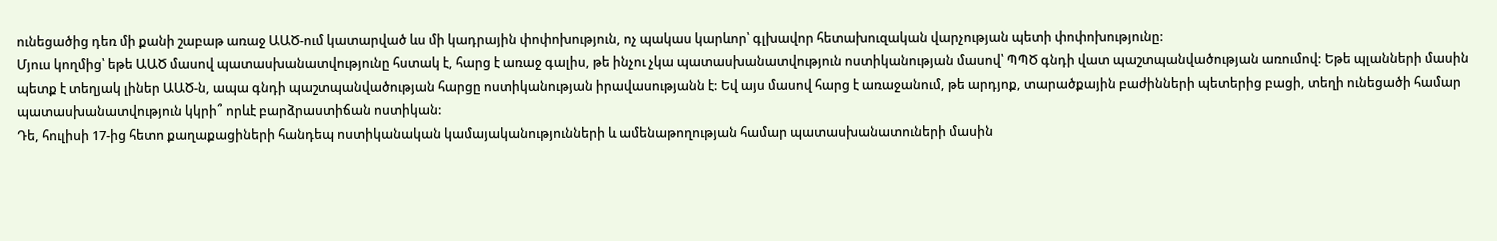ունեցածից դեռ մի քանի շաբաթ առաջ ԱԱԾ-ում կատարված ևս մի կադրային փոփոխություն, ոչ պակաս կարևոր՝ գլխավոր հետախուզական վարչության պետի փոփոխությունը:
Մյուս կողմից՝ եթե ԱԱԾ մասով պատասխանատվությունը հստակ է, հարց է առաջ գալիս, թե ինչու չկա պատասխանատվություն ոստիկանության մասով՝ ՊՊԾ գնդի վատ պաշտպանվածության առումով: Եթե պլանների մասին պետք է տեղյակ լիներ ԱԱԾ-ն, ապա գնդի պաշտպանվածության հարցը ոստիկանության իրավասությանն է: Եվ այս մասով հարց է առաջանում, թե արդյոք, տարածքային բաժինների պետերից բացի, տեղի ունեցածի համար պատասխանատվություն կկրի՞ որևէ բարձրաստիճան ոստիկան:
Դե, հուլիսի 17-ից հետո քաղաքացիների հանդեպ ոստիկանական կամայականությունների և ամենաթողության համար պատասխանատուների մասին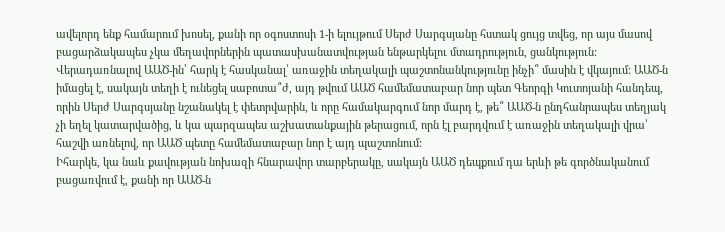ավելորդ ենք համարում խոսել, քանի որ օգոստոսի 1-ի ելույթում Սերժ Սարգսյանը հստակ ցույց տվեց, որ այս մասով բացարձակապես չկա մեղավորներին պատասխանատվության ենթարկելու մտադրություն, ցանկություն: Վերադառնալով ԱԱԾ-ին՝ հարկ է հասկանալ՝ առաջին տեղակալի պաշտոնանկությունը ինչի՞ մասին է վկայում: ԱԱԾ-ն իմացել է, սակայն տեղի է ունեցել սաբոտա՞ժ, այդ թվում ԱԱԾ համեմատաբար նոր պետ Գեորգի Կուտոյանի հանդեպ, որին Սերժ Սարգսյանը նշանակել է փետրվարին, և որը համակարգում նոր մարդ է, թե՞ ԱԱԾ-ն ընդհանրապես տեղյակ չի եղել կատարվածից, և կա պարզապես աշխատանքային թերացում, որն էլ բարդվում է առաջին տեղակալի վրա՝ հաշվի առնելով, որ ԱԱԾ պետը համեմատաբար նոր է այդ պաշտոնում:
Իհարկե, կա նաև քավության նոխազի հնարավոր տարբերակը, սակայն ԱԱԾ դեպքում դա երևի թե գործնականում բացառվում է, քանի որ ԱԱԾ-ն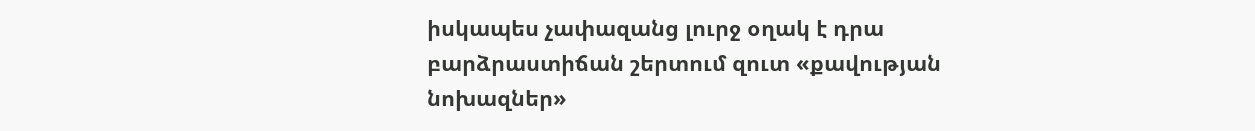իսկապես չափազանց լուրջ օղակ է դրա բարձրաստիճան շերտում զուտ «քավության նոխազներ»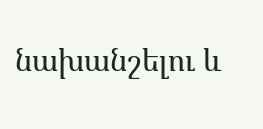նախանշելու և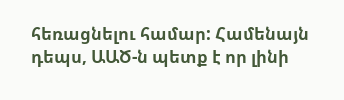հեռացնելու համար: Համենայն դեպս, ԱԱԾ-ն պետք է որ լինի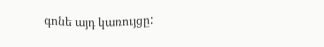գոնե այդ կառույցը: